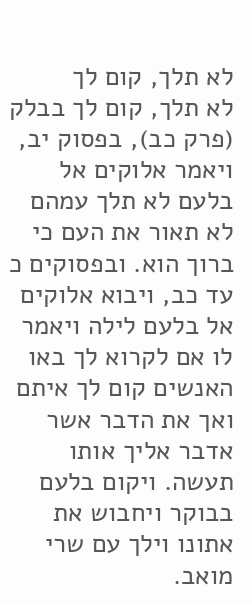לא תלך, קום לך
לא תלך, קום לך בבלק (פרק כב), בפסוק יב, ויאמר אלוקים אל בלעם לא תלך עמהם לא תאור את העם כי ברוך הוא. ובפסוקים כ עד כב, ויבוא אלוקים אל בלעם לילה ויאמר לו אם לקרוא לך באו האנשים קום לך איתם ואך את הדבר אשר אדבר אליך אותו תעשה. ויקום בלעם בבוקר ויחבוש את אתונו וילך עם שרי מואב.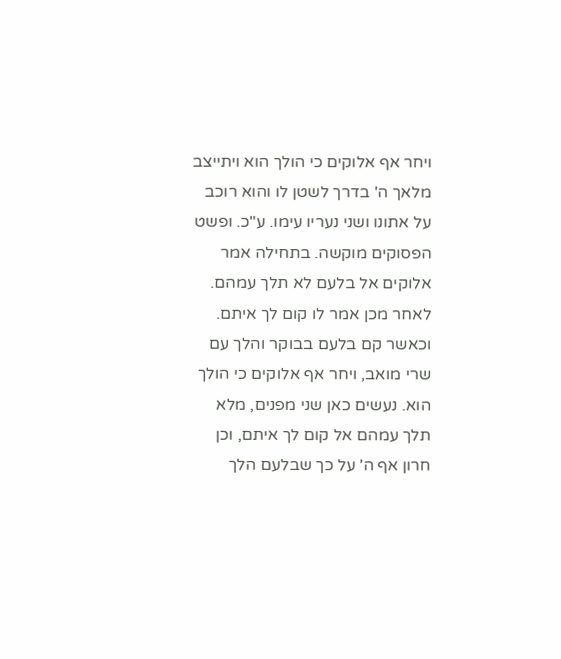ויחר אף אלוקים כי הולך הוא ויתייצב מלאך ה' בדרך לשטן לו והוא רוכב על אתונו ושני נעריו עימו. ע"כ. ופשט הפסוקים מוקשה. בתחילה אמר אלוקים אל בלעם לא תלך עמהם. לאחר מכן אמר לו קום לך איתם. וכאשר קם בלעם בבוקר והלך עם שרי מואב, ויחר אף אלוקים כי הולך הוא. נעשים כאן שני מפנים, מלא תלך עמהם אל קום לך איתם, וכן חרון אף ה' על כך שבלעם הלך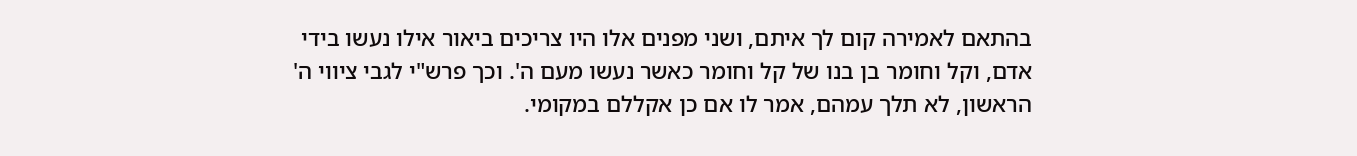בהתאם לאמירה קום לך איתם, ושני מפנים אלו היו צריכים ביאור אילו נעשו בידי אדם, וקל וחומר בן בנו של קל וחומר כאשר נעשו מעם ה'. וכך פרש"י לגבי ציווי ה' הראשון, לא תלך עמהם, אמר לו אם כן אקללם במקומי.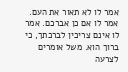אמר לו לא תאור את העם. אמר לו אם כן אברכם. אמר לו אינם צריכין לברכתך, כי ברוך הוא. משל אומרים לצרעה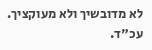לא מדובשיך ולא מעוקציך. עכ"ד.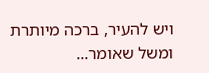ויש להעיר, ברכה מיותרת ומשל שאומר...